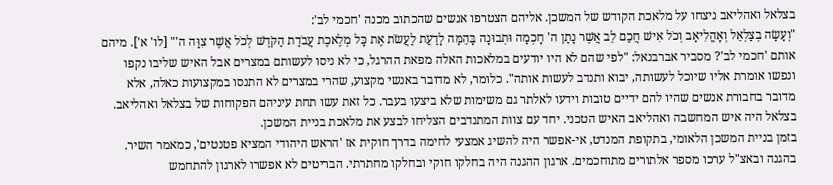בצלאל ואהליאב ניצחו על מלאכת הקודש של המשכן. אליהם הצטרפו אנשים שהכתוב מכנה 'חכמי לב':
"וְעָשָׂה בְצַלְאֵל וְאׇהֳלִיאָב וְכֹל אִישׁ חֲכַם לֵב אֲשֶׁר נָתַן ה' חׇכְמָה וּתְבוּנָה בָּהֵמָּה לָדַעַת לַעֲשֹׂת אֶת כׇּל מְלֶאכֶת עֲבֹדַת הַקֹּדֶשׁ לְכֹל אֲשֶׁר צִוָּה ה'" [לו' א']. מיהם אותם 'חכמי לב'? מסביר אברבנאל: "לפי שהם לא היו יודעים במלאכות האלה מפאת ההרגל, כי לא ניסו לעשותם במצרים אבל האיש שליבו נקפו ונפשו אומרת אליו שיוכל לעשותה, יבוא ותנדב לעשות אותה". כלומר, לא מדובר באנשי מקצוע, שהרי במצרים לא התנסו במקצועות כאלה, אלא מדובר בחבורת אנשים שהיו להם ידיים טובות וידעו לאלתר גם משימות שלא ביצעו בעבר. כל זאת עשו תחת עיניהם הפקוחות של בצלאל ואהליאב. בצלאל היה איש המחשבה ואהליאב האיש הטכני. יחד עם צוות המתנדבים הצליחו לבצע את מלאכת בניית המשכן.
בזמן בניית המשכן הלאומי, בתקופת המנדט, אי-אפשר היה להשיג אמצעי לחימה בדרך חוקית אז 'הראש היהודי המציא פטנטים', כמאמר השיר. בהגנה ובאצ"ל ערכו מספר אלתורים מתוחכמים. ארגון ההגנה היה בחלקו חוקי ובחלקו מחתרתי. הבריטים לא אפשרו לארגון להתחמש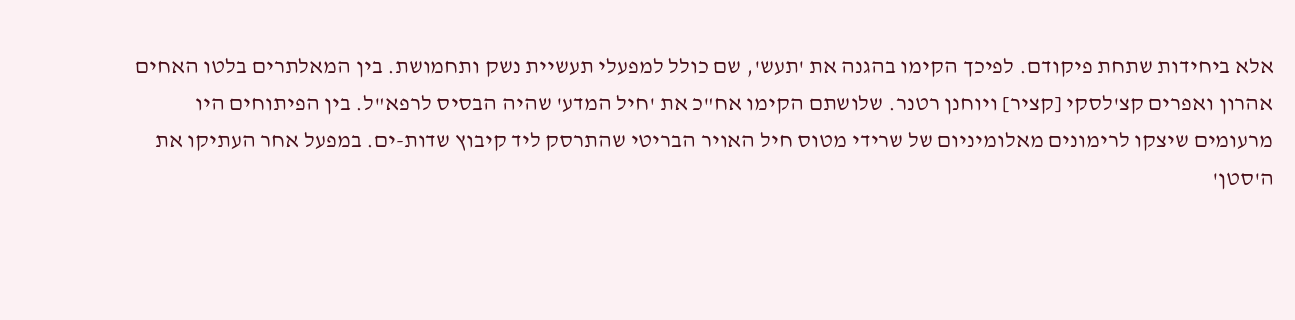אלא ביחידות שתחת פיקודם. לפיכך הקימו בהגנה את 'תעש', שם כולל למפעלי תעשיית נשק ותחמושת. בין המאלתרים בלטו האחים אהרון ואפרים קצ'לסקי [קציר] ויוחנן רטנר. שלושתם הקימו אח"כ את 'חיל המדע' שהיה הבסיס לרפא"ל. בין הפיתוחים היו מרעומים שיצקו לרימונים מאלומיניום של שרידי מטוס חיל האויר הבריטי שהתרסק ליד קיבוץ שדות-ים. במפעל אחר העתיקו את ה'סטן'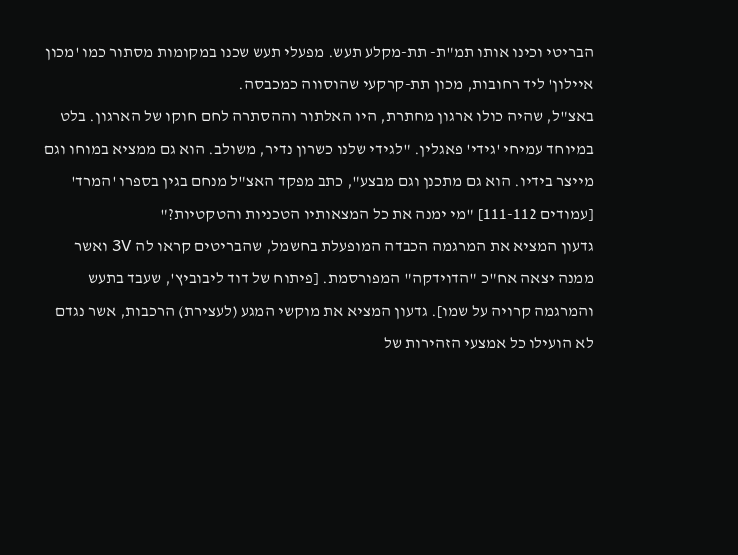הבריטי וכינו אותו תמ"ת- תת-מקלע תעש. מפעלי תעש שכנו במקומות מסתור כמו 'מכון איילון' ליד רחובות, מכון תת-קרקעי שהוסווה כמכבסה.
באצ"ל, שהיה כולו ארגון מחתרת, היו האלתור וההסתרה לחם חוקו של הארגון. בלט במיוחד עמיחי 'גידי' פאגלין. "לגידי שלנו כשרון נדיר, משולב. הוא גם ממציא במוחו וגם מייצר בידיו. הוא גם מתכנן וגם מבצע", כתב מפקד האצ"ל מנחם בגין בספרו 'המרד' [עמודים 111-112] "מי ימנה את כל המצאותיו הטכניות והטקטיות?"
גדעון המציא את המרגמה הכבדה המופעלת בחשמל, שהבריטים קראו לה 3V ואשר ממנה יצאה אח"כ "הדוידקה" המפורסמת. [פיתוח של דוד ליבוביץ', שעבד בתעש והמרגמה קרויה על שמו]. גדעון המציא את מוקשי המגע (לעצירת) הרכבות, אשר נגדם לא הועילו כל אמצעי הזהירות של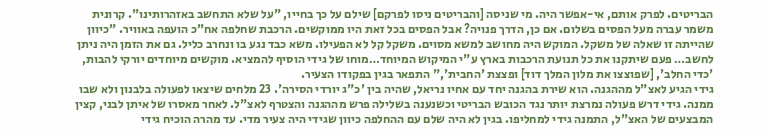הבריטים. לפרק אותם, אי-אפשר היה. מי שניסה [והבריטים ניסו לפרקם] שילם על כך בחייו, "על שלא התחשב באזהרותינו". קרונית משמר עברה מעל הפסים בשלום. אם כן, הדרך פנויה? אבל הפסים בכל זאת היו ממוקשים. הרכבת שחלפה אח"כ הועפה באוויר. "כיוון שהייתה זו שאלה של משקל. המוקש היה מחושב למשא מסוים. משקל קל לא הפעילו. משא כבד נגע בו ונחרב כליל. גם את הזמן היה ניתן לחשב… פעם שיתקנו את כל תנועת הרכבות בארץ ע"י המיקוש המיוחד…מוחו של גידי הוסיף להמציא. מוקשים מיוחדים יורקי להבות, 'כדי החלב', [שפוצצו את מלון המלך דוד] ופצצת 'החבית'," התפאר בגין בפקודו הצעיר.
גידי הגיע לאצ"ל מההגנה. הוא שירת בהגנה יחד עם אחיו נריאל, שהיה בין 'כ"ג יורדי הסירה'. 23 מלחים שיצאו לפעולה בלבנון ולא שבו ממנה. גידי דרש פעולה נמרצת יותר נגד הכובש הבריטי וכשנענה בשלילה פרש מההגנה והצטרף לאצ"ל. לאחר מאסרו של איתן לבני, קצין המבצעים של האצ"ל, התמנה גידי למחליפו. בגין לא היה שלם עם ההחלפה כיוון שגידי היה צעיר מדי. עד מהרה הוכיח גידי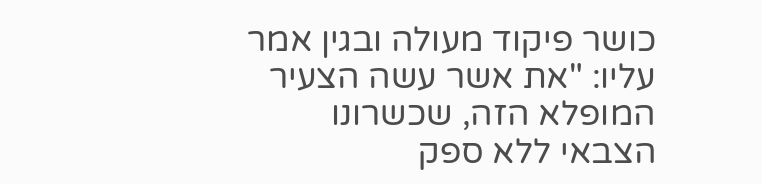כושר פיקוד מעולה ובגין אמר עליו: "את אשר עשה הצעיר המופלא הזה, שכשרונו הצבאי ללא ספק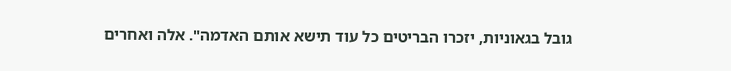גובל בגאוניות, יזכרו הבריטים כל עוד תישא אותם האדמה". אלה ואחרים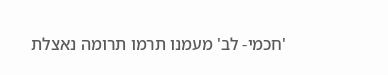'חכמי- לב' מעמנו תרמו תרומה נאצלת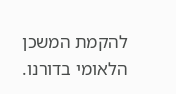להקמת המשכן הלאומי בדורנו.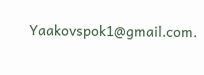Yaakovspok1@gmail.com.